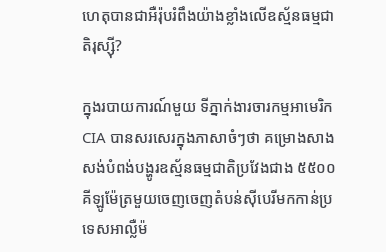ហេតុបានជាអឺរ៉ុបរំពឹងយ៉ាងខ្លាំងលើឧស្ម័នធម្មជាតិរុស្ស៊ី?

ក្នុងរបាយការណ៍មួយ ទីភ្នាក់ងារចារកម្មអាមេរិក CIA បានសរសេរក្នុងភាសាចំៗថា គម្រោងសាងសង់បំពង់បង្ហូរឧស្ម័នធម្មជាតិប្រវែងជាង ៥៥០០ គីឡូម៉ែត្រមួយចេញចេញតំបន់ស៊ីបេរីមកកាន់ប្រទេសអាល្លឺម៉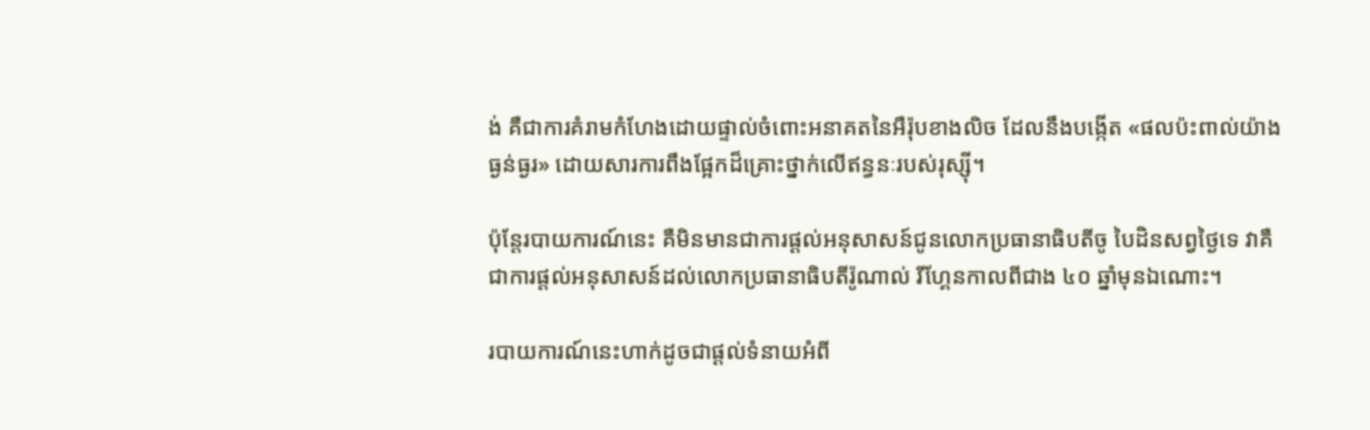ង់ គឺជាការគំរាមកំហែងដោយផ្ទាល់ចំពោះអនាគតនៃអឺរ៉ុបខាងលិច ដែលនឹងបង្កើត «ផលប៉ះពាល់យ៉ាងធ្ងន់ធ្ងរ» ដោយសារការពឹងផ្អែកដ៏គ្រោះថ្នាក់លើឥន្ធនៈរបស់រុស្ស៊ី។

ប៉ុន្តែរបាយការណ៍នេះ គឺមិនមានជាការផ្ដល់អនុសាសន៍ជូនលោកប្រធានាធិបតីចូ បៃដិនសព្វថ្ងៃទេ វាគឺជាការផ្ដល់អនុសាសន៍ដល់លោកប្រធានាធិបតីរ៉ូណាល់ រីហ្គែនកាលពីជាង ៤០ ឆ្នាំមុនឯណោះ។

របាយការណ៍នេះហាក់ដូចជាផ្ដល់ទំនាយអំពី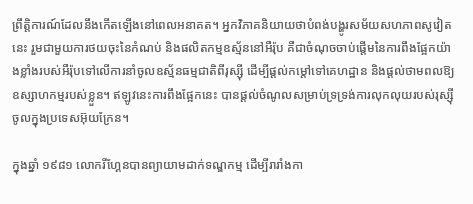ព្រឹត្តិការណ៍ដែលនឹងកើតឡើងនៅពេលអនាគត។ អ្នកវិភាគនិយាយថាបំពង់បង្ហូរសម័យសហភាពសូវៀតនេះ រួមជាមួយការថយចុះនៃកំណប់ និងផលិតកម្មឧស្ម័ននៅអឺរ៉ុប គឺជាចំណុចចាប់ផ្ដើមនៃការពឹងផ្អែកយ៉ាងខ្លាំងរបស់អឺរ៉ុបទៅលើការនាំចូលឧស្ម័នធម្មជាតិពីរុស្ស៊ី ដើម្បីផ្ដល់កម្ដៅទៅគេហដ្ឋាន និងផ្ដល់ថាមពលឱ្យឧស្សាហកម្មរបស់ខ្លួន។ ឥឡូវនេះការពឹងផ្អែកនេះ បានផ្ដល់ចំណូលសម្រាប់ទ្រទ្រង់ការលុកលុយរបស់រុស្ស៊ីចូលក្នុងប្រទេសអ៊ុយក្រែន។

ក្នុងឆ្នាំ ១៩៨១ លោករីហ្គែនបានព្យាយាមដាក់ទណ្ឌកម្ម ដើម្បីរារាំងកា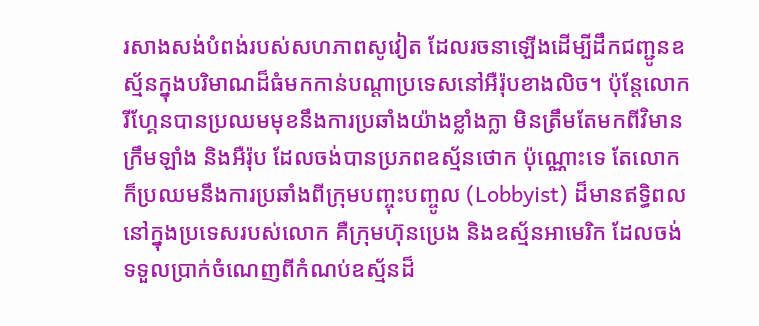រសាងសង់បំពង់របស់សហភាពសូវៀត ដែលរចនាឡើងដើម្បីដឹកជញ្ជូនឧស្ម័នក្នុងបរិមាណដ៏ធំមកកាន់បណ្ដាប្រទេសនៅអឺរ៉ុបខាងលិច។ ប៉ុន្តែលោករីហ្គែនបានប្រឈមមុខនឹងការប្រឆាំងយ៉ាងខ្លាំងក្លា មិនត្រឹមតែមកពីវិមានក្រឹមឡាំង និងអឺរ៉ុប ដែលចង់បានប្រភពឧស្ម័នថោក ប៉ុណ្ណោះទេ តែលោកក៏ប្រឈមនឹងការប្រឆាំងពីក្រុមបញ្ចុះបញ្ចូល (Lobbyist) ដ៏មានឥទ្ធិពលនៅក្នុងប្រទេសរបស់លោក គឺក្រុមហ៊ុនប្រេង និងឧស្ម័នអាមេរិក ដែលចង់ទទួលប្រាក់ចំណេញពីកំណប់ឧស្ម័នដ៏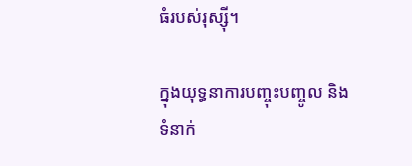ធំរបស់រុស្ស៊ី។

ក្នុងយុទ្ធនាការបញ្ចុះបញ្ចូល និងទំនាក់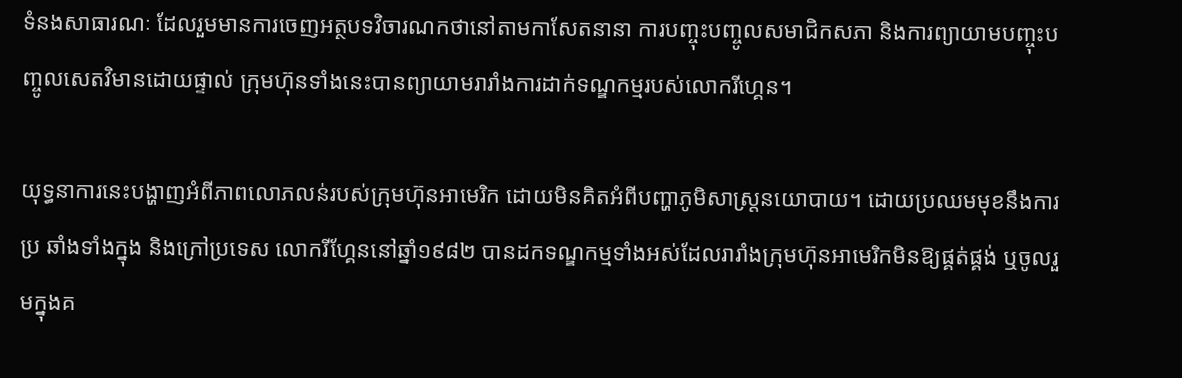ទំនងសាធារណៈ ដែលរួមមានការចេញអត្ថបទវិចារណកថានៅតាមកាសែតនានា ការបញ្ចុះបញ្ចូលសមាជិកសភា និងការព្យាយាមបញ្ចុះបញ្ចូលសេតវិមានដោយផ្ទាល់ ក្រុមហ៊ុនទាំងនេះបានព្យាយាមរារាំងការដាក់ទណ្ឌកម្មរបស់លោករីហ្គេន។

យុទ្ធនាការនេះបង្ហាញអំពីភាពលោភលន់របស់ក្រុមហ៊ុនអាមេរិក ដោយមិនគិតអំពីបញ្ហាភូមិសាស្ត្រនយោបាយ។ ដោយប្រឈមមុខនឹងការប្រ ឆាំងទាំងក្នុង និងក្រៅប្រទេស លោករីហ្គែននៅឆ្នាំ១៩៨២ បានដកទណ្ឌកម្មទាំងអស់ដែលរារាំងក្រុមហ៊ុនអាមេរិកមិនឱ្យផ្គត់ផ្គង់ ឬចូលរួមក្នុងគ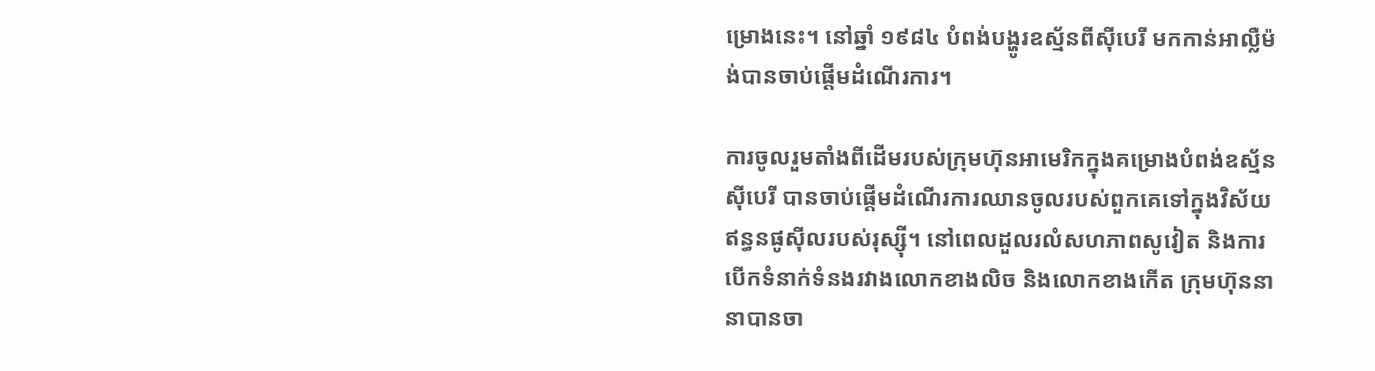ម្រោងនេះ។ នៅឆ្នាំ ១៩៨៤ បំពង់បង្ហូរឧស្ម័នពីស៊ីបេរី មកកាន់អាល្លឺម៉ង់បានចាប់ផ្ដើមដំណើរការ។

ការចូលរួមតាំងពីដើមរបស់ក្រុមហ៊ុនអាមេរិកក្នុងគម្រោងបំពង់ឧស្ម័នស៊ីបេរី បានចាប់ផ្ដើមដំណើរការឈានចូលរបស់ពួកគេទៅក្នុងវិស័យឥន្ធនផូស៊ីលរបស់រុស្ស៊ី។ នៅពេលដួលរលំសហភាពសូវៀត និងការបើកទំនាក់ទំនងរវាងលោកខាងលិច និងលោកខាងកើត ក្រុមហ៊ុននានាបានចា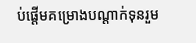ប់ផ្ដើមគម្រោងបណ្ដាក់ទុនរួម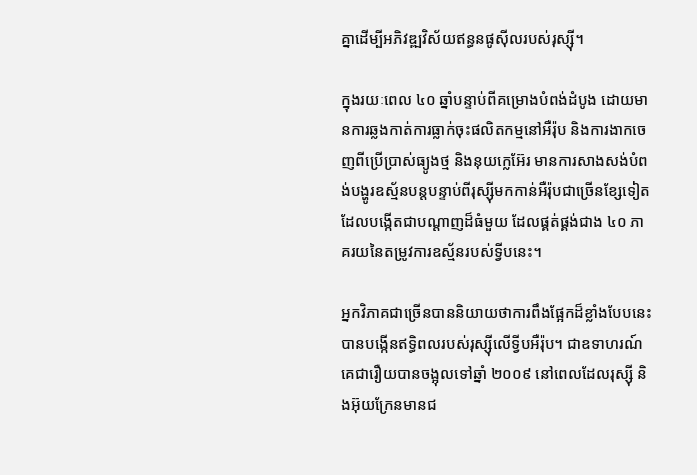គ្នាដើម្បីអភិវឌ្ឍវិស័យឥន្ធនផូស៊ីលរបស់រុស្ស៊ី។

ក្នុងរយៈពេល ៤០ ឆ្នាំបន្ទាប់ពីគម្រោងបំពង់ដំបូង ដោយមានការឆ្លងកាត់ការធ្លាក់ចុះផលិតកម្មនៅអឺរ៉ុប និងការងាកចេញពីប្រើប្រាស់ធ្យូងថ្ម និងនុយក្លេអ៊ែរ មានការសាងសង់បំពង់បង្ហូរឧស្ម័នបន្តបន្ទាប់ពីរុស្ស៊ីមកកាន់អឺរ៉ុបជាច្រើនខ្សែទៀត ដែលបង្កើតជាបណ្ដាញដ៏ធំមួយ ដែលផ្គត់ផ្គង់ជាង ៤០ ភាគរយនៃតម្រូវការឧស្ម័នរបស់ទ្វីបនេះ។

អ្នកវិភាគជាច្រើនបាននិយាយថាការពឹងផ្អែកដ៏ខ្លាំងបែបនេះ បានបង្កើនឥទ្ធិពលរបស់រុស្ស៊ីលើទ្វីបអឺរ៉ុប។ ជាឧទាហរណ៍គេជារឿយបានចង្អុលទៅឆ្នាំ ២០០៩ នៅពេលដែលរុស្ស៊ី និងអ៊ុយក្រែនមានជ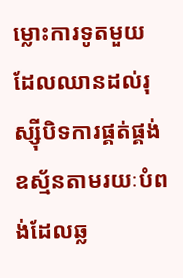ម្លោះការទូតមួយ ដែលឈានដល់រុស្ស៊ីបិទការផ្គត់ផ្គង់ឧស្ម័នតាមរយៈបំពង់ដែលឆ្ល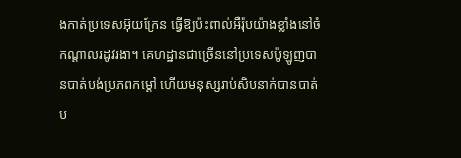ងកាត់ប្រទេសអ៊ុយក្រែន ធ្វើឱ្យប៉ះពាល់អឺរ៉ុបយ៉ាងខ្លាំងនៅចំកណ្ដាលរដូវរងា។ គេហដ្ឋានជាច្រើននៅប្រទេសប៉ូឡូញបានបាត់បង់ប្រភពកម្ដៅ ហើយមនុស្សរាប់សិបនាក់បានបាត់ប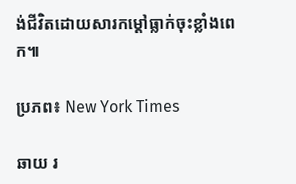ង់ជីវិតដោយសារកម្ដៅធ្លាក់ចុះខ្លាំងពេក៕

ប្រភព៖ New York Times

ឆាយ រ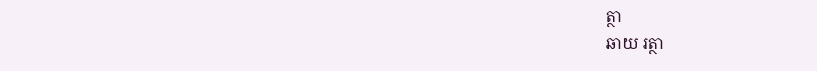ត្ថា
ឆាយ រត្ថា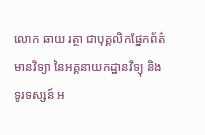លោក ឆាយ រត្ថា ជាបុគ្គលិកផ្នែកព័ត៌មានវិទ្យា នៃអគ្គនាយកដ្ឋានវិទ្យុ និងទូរទស្សន៍ អ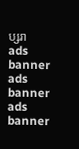ប្សរា
ads banner
ads banner
ads banner